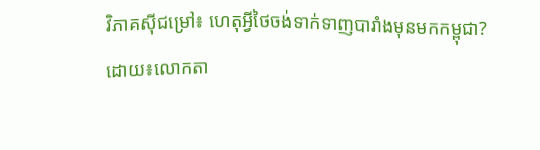វិភាគស៊ីជម្រៅ៖ ហេតុអ្វីថៃចង់ទាក់ទាញបារាំងមុនមកកម្ពុជា?
ដោយ៖លោកតា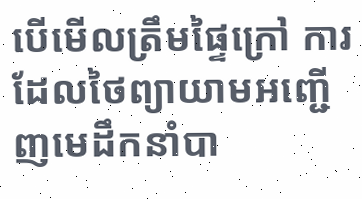បើមើលត្រឹមផ្ទៃក្រៅ ការដែលថៃព្យាយាមអញ្ជើញមេដឹកនាំបា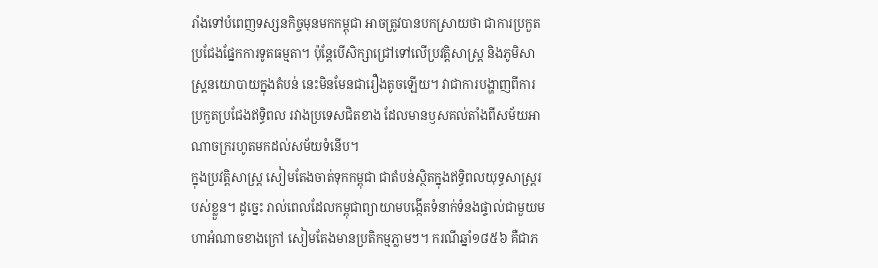រាំងទៅបំពេញទស្សនកិច្ចមុនមកកម្ពុជា អាចត្រូវបានបកស្រាយថា ជាការប្រកួតប្រជែងផ្នែកការទូតធម្មតា។ ប៉ុន្តែបើសិក្សាជ្រៅទៅលើប្រវត្តិសាស្ត្រ និងភូមិសាស្ត្រនយោបាយក្នុងតំបន់ នេះមិនមែនជារឿងតូចឡើយ។ វាជាការបង្ហាញពីការប្រកួតប្រជែងឥទ្ធិពល រវាងប្រទេសជិតខាង ដែលមានឫសគល់តាំងពីសម័យអាណាចក្ររហូតមកដល់សម័យទំនើប។
ក្នុងប្រវត្តិសាស្ត្រ សៀមតែងចាត់ទុកកម្ពុជា ជាតំបន់ស្ថិតក្នុងឥទ្ធិពលយុទ្ធសាស្ត្ររបស់ខ្លួន។ ដូច្នេះ រាល់ពេលដែលកម្ពុជាព្យាយាមបង្កើតទំនាក់ទំនងផ្ទាល់ជាមួយមហាអំណាចខាងក្រៅ សៀមតែងមានប្រតិកម្មភ្លាមៗ។ ករណីឆ្នាំ១៨៥៦ គឺជាភ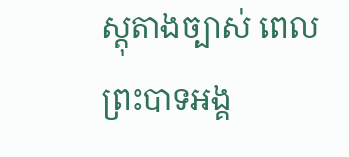ស្តុតាងច្បាស់ ពេលព្រះបាទអង្គ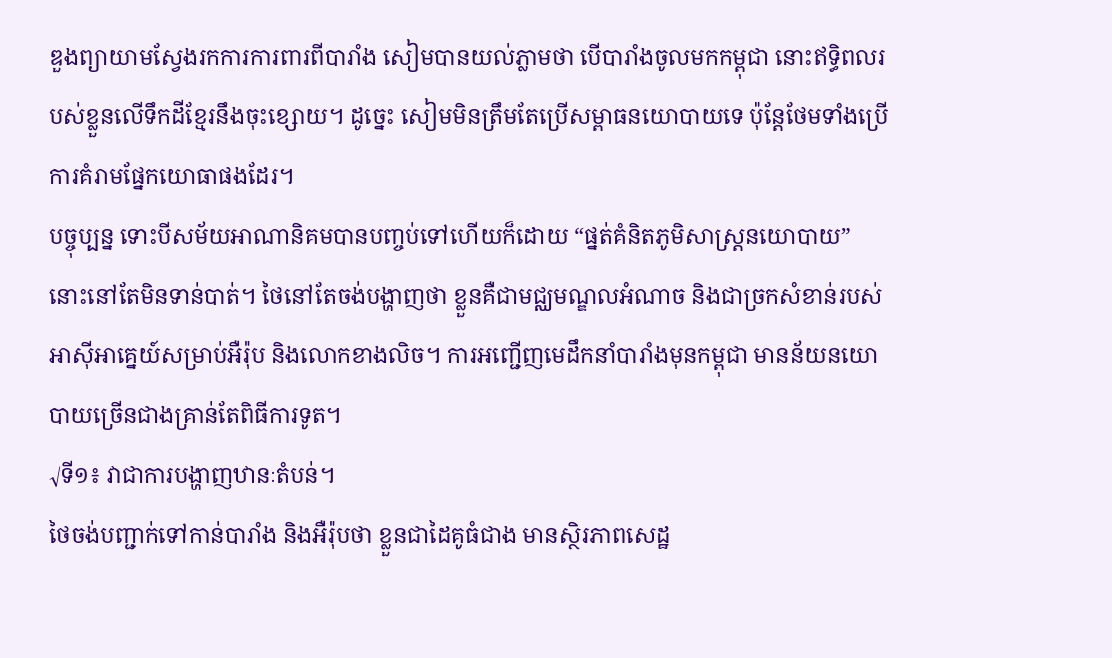ឌួងព្យាយាមស្វែងរកការការពារពីបារាំង សៀមបានយល់ភ្លាមថា បើបារាំងចូលមកកម្ពុជា នោះឥទ្ធិពលរបស់ខ្លួនលើទឹកដីខ្មែរនឹងចុះខ្សោយ។ ដូច្នេះ សៀមមិនត្រឹមតែប្រើសម្ពាធនយោបាយទេ ប៉ុន្តែថែមទាំងប្រើការគំរាមផ្នែកយោធាផងដែរ។
បច្ចុប្បន្ន ទោះបីសម័យអាណានិគមបានបញ្ចប់ទៅហើយក៏ដោយ “ផ្នត់គំនិតភូមិសាស្ត្រនយោបាយ” នោះនៅតែមិនទាន់បាត់។ ថៃនៅតែចង់បង្ហាញថា ខ្លួនគឺជាមជ្ឈមណ្ឌលអំណាច និងជាច្រកសំខាន់របស់អាស៊ីអាគ្នេយ៍សម្រាប់អឺរ៉ុប និងលោកខាងលិច។ ការអញ្ជើញមេដឹកនាំបារាំងមុនកម្ពុជា មានន័យនយោបាយច្រើនជាងគ្រាន់តែពិធីការទូត។
√ទី១៖ វាជាការបង្ហាញឋានៈតំបន់។
ថៃចង់បញ្ជាក់ទៅកាន់បារាំង និងអឺរ៉ុបថា ខ្លួនជាដៃគូធំជាង មានស្ថិរភាពសេដ្ឋ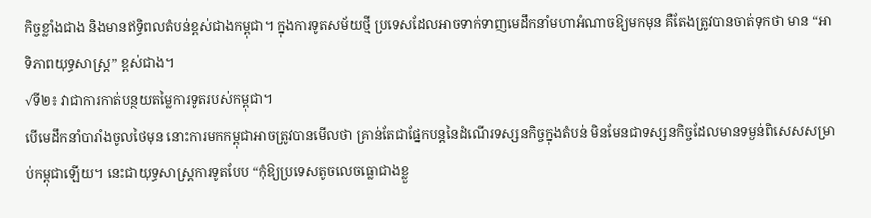កិច្ចខ្លាំងជាង និងមានឥទ្ធិពលតំបន់ខ្ពស់ជាងកម្ពុជា។ ក្នុងការទូតសម័យថ្មី ប្រទេសដែលអាចទាក់ទាញមេដឹកនាំមហាអំណាចឱ្យមកមុន គឺតែងត្រូវបានចាត់ទុកថា មាន “អាទិភាពយុទ្ធសាស្ត្រ” ខ្ពស់ជាង។
√ទី២៖ វាជាការកាត់បន្ថយតម្លៃការទូតរបស់កម្ពុជា។
បើមេដឹកនាំបារាំងចូលថៃមុន នោះការមកកម្ពុជាអាចត្រូវបានមើលថា គ្រាន់តែជាផ្នែកបន្តនៃដំណើរទស្សនកិច្ចក្នុងតំបន់ មិនមែនជាទស្សនកិច្ចដែលមានទម្ងន់ពិសេសសម្រាប់កម្ពុជាឡើយ។ នេះជាយុទ្ធសាស្ត្រការទូតបែប “កុំឱ្យប្រទេសតូចលេចធ្លោជាងខ្លួ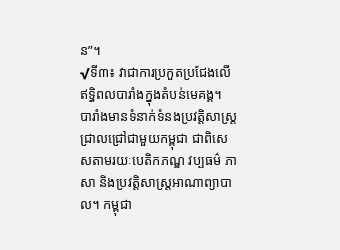ន”។
√ទី៣៖ វាជាការប្រកួតប្រជែងលើឥទ្ធិពលបារាំងក្នុងតំបន់មេគង្គ។
បារាំងមានទំនាក់ទំនងប្រវត្តិសាស្ត្រជ្រាលជ្រៅជាមួយកម្ពុជា ជាពិសេសតាមរយៈបេតិកភណ្ឌ វប្បធម៌ ភាសា និងប្រវត្តិសាស្ត្រអាណាព្យាបាល។ កម្ពុជា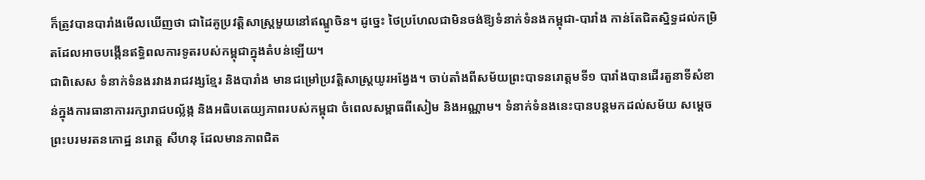ក៏ត្រូវបានបារាំងមើលឃើញថា ជាដៃគូប្រវត្តិសាស្ត្រមួយនៅឥណ្ឌូចិន។ ដូច្នេះ ថៃប្រហែលជាមិនចង់ឱ្យទំនាក់ទំនងកម្ពុជា-បារាំង កាន់តែជិតស្និទ្ធដល់កម្រិតដែលអាចបង្កើនឥទ្ធិពលការទូតរបស់កម្ពុជាក្នុងតំបន់ឡើយ។
ជាពិសេស ទំនាក់ទំនងរវាងរាជវង្សខ្មែរ និងបារាំង មានជម្រៅប្រវត្តិសាស្ត្រយូរអង្វែង។ ចាប់តាំងពីសម័យព្រះបាទនរោត្តមទី១ បារាំងបានដើរតួនាទីសំខាន់ក្នុងការធានាការរក្សារាជបល្ល័ង្ក និងអធិបតេយ្យភាពរបស់កម្ពុជា ចំពេលសម្ពាធពីសៀម និងអណ្ណាម។ ទំនាក់ទំនងនេះបានបន្តមកដល់សម័យ សម្តេចព្រះបរមរតនកោដ្ឋ នរោត្ត សីហនុ ដែលមានភាពជិត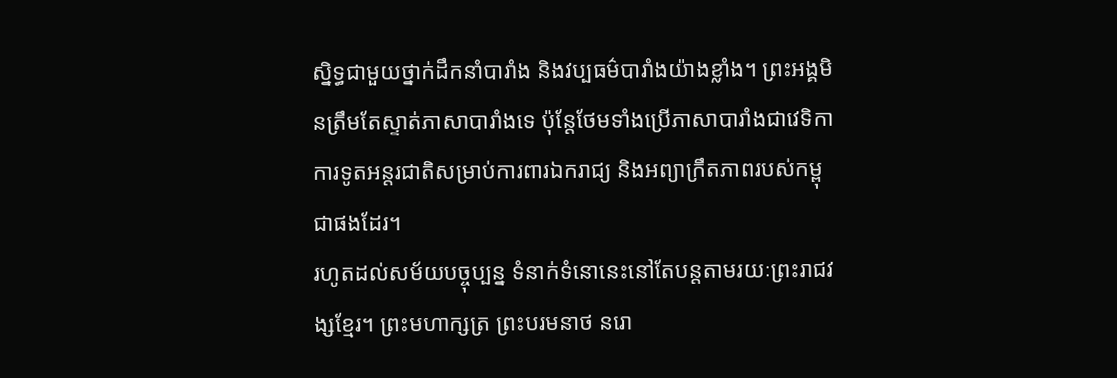ស្និទ្ធជាមួយថ្នាក់ដឹកនាំបារាំង និងវប្បធម៌បារាំងយ៉ាងខ្លាំង។ ព្រះអង្គមិនត្រឹមតែស្ទាត់ភាសាបារាំងទេ ប៉ុន្តែថែមទាំងប្រើភាសាបារាំងជាវេទិកាការទូតអន្តរជាតិសម្រាប់ការពារឯករាជ្យ និងអព្យាក្រឹតភាពរបស់កម្ពុជាផងដែរ។
រហូតដល់សម័យបច្ចុប្បន្ន ទំនាក់ទំនោនេះនៅតែបន្តតាមរយៈព្រះរាជវង្សខ្មែរ។ ព្រះមហាក្សត្រ ព្រះបរមនាថ នរោ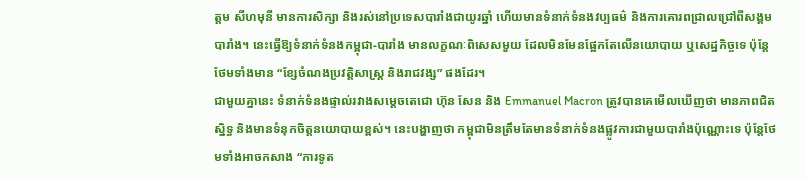ត្តម សីហមុនី មានការសិក្សា និងរស់នៅប្រទេសបារាំងជាយូរឆ្នាំ ហើយមានទំនាក់ទំនងវប្បធម៌ និងការគោរពជ្រាលជ្រៅពីសង្គមបារាំង។ នេះធ្វើឱ្យទំនាក់ទំនងកម្ពុជា-បារាំង មានលក្ខណៈពិសេសមួយ ដែលមិនមែនផ្អែកតែលើនយោបាយ ឬសេដ្ឋកិច្ចទេ ប៉ុន្តែថែមទាំងមាន “ខ្សែចំណងប្រវត្តិសាស្ត្រ និងរាជវង្ស” ផងដែរ។
ជាមួយគ្នានេះ ទំនាក់ទំនងផ្ទាល់រវាងសម្តេចតេជោ ហ៊ុន សែន និង Emmanuel Macron ត្រូវបានគេមើលឃើញថា មានភាពជិតស្និទ្ធ និងមានទំនុកចិត្តនយោបាយខ្ពស់។ នេះបង្ហាញថា កម្ពុជាមិនត្រឹមតែមានទំនាក់ទំនងផ្លូវការជាមួយបារាំងប៉ុណ្ណោះទេ ប៉ុន្តែថែមទាំងអាចកសាង “ការទូត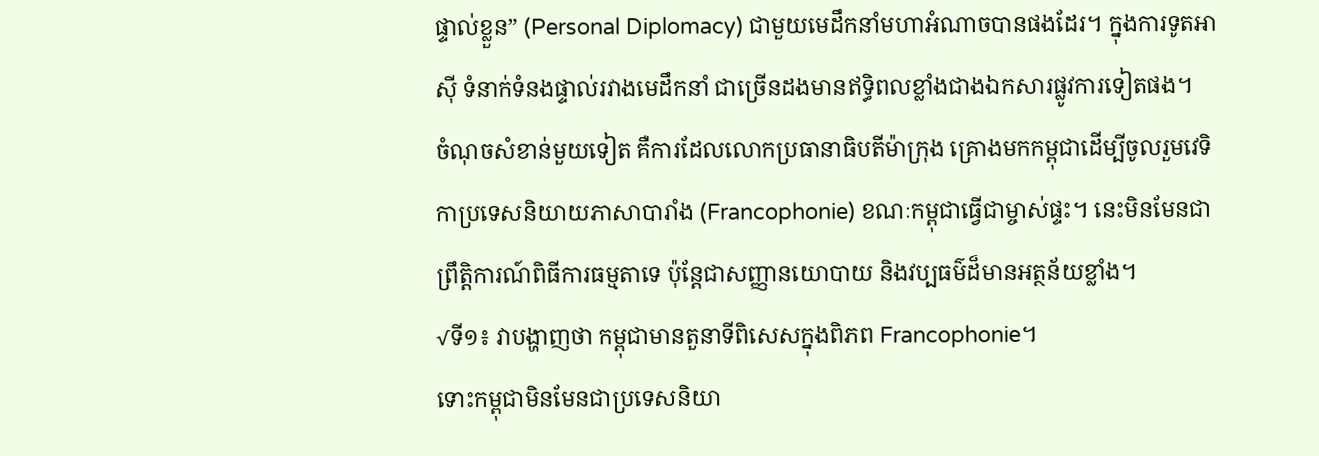ផ្ទាល់ខ្លួន” (Personal Diplomacy) ជាមួយមេដឹកនាំមហាអំណាចបានផងដែរ។ ក្នុងការទូតអាស៊ី ទំនាក់ទំនងផ្ទាល់រវាងមេដឹកនាំ ជាច្រើនដងមានឥទ្ធិពលខ្លាំងជាងឯកសារផ្លូវការទៀតផង។
ចំណុចសំខាន់មួយទៀត គឺការដែលលោកប្រធានាធិបតីម៉ាក្រុង គ្រោងមកកម្ពុជាដើម្បីចូលរួមវេទិកាប្រទេសនិយាយភាសាបារាំង (Francophonie) ខណៈកម្ពុជាធ្វើជាម្ចាស់ផ្ទះ។ នេះមិនមែនជាព្រឹត្តិការណ៍ពិធីការធម្មតាទេ ប៉ុន្តែជាសញ្ញានយោបាយ និងវប្បធម៌ដ៏មានអត្ថន័យខ្លាំង។
√ទី១៖ វាបង្ហាញថា កម្ពុជាមានតួនាទីពិសេសក្នុងពិភព Francophonie។
ទោះកម្ពុជាមិនមែនជាប្រទេសនិយា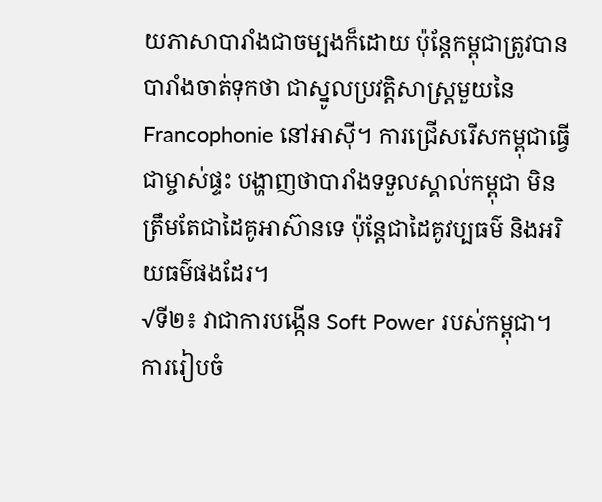យភាសាបារាំងជាចម្បងក៏ដោយ ប៉ុន្តែកម្ពុជាត្រូវបានបារាំងចាត់ទុកថា ជាស្នូលប្រវត្តិសាស្ត្រមួយនៃ Francophonie នៅអាស៊ី។ ការជ្រើសរើសកម្ពុជាធ្វើជាម្ចាស់ផ្ទះ បង្ហាញថាបារាំងទទួលស្គាល់កម្ពុជា មិនត្រឹមតែជាដៃគូអាស៊ានទេ ប៉ុន្តែជាដៃគូវប្បធម៌ និងអរិយធម៌ផងដែរ។
√ទី២៖ វាជាការបង្កើន Soft Power របស់កម្ពុជា។
ការរៀបចំ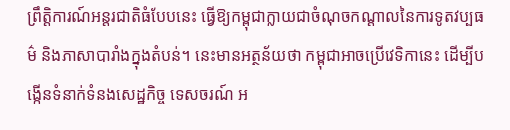ព្រឹត្តិការណ៍អន្តរជាតិធំបែបនេះ ធ្វើឱ្យកម្ពុជាក្លាយជាចំណុចកណ្ដាលនៃការទូតវប្បធម៌ និងភាសាបារាំងក្នុងតំបន់។ នេះមានអត្ថន័យថា កម្ពុជាអាចប្រើវេទិកានេះ ដើម្បីបង្កើនទំនាក់ទំនងសេដ្ឋកិច្ច ទេសចរណ៍ អ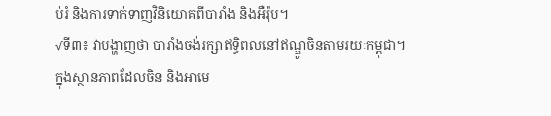ប់រំ និងការទាក់ទាញវិនិយោគពីបារាំង និងអឺរ៉ុប។
√ទី៣៖ វាបង្ហាញថា បារាំងចង់រក្សាឥទ្ធិពលនៅឥណ្ឌូចិនតាមរយៈកម្ពុជា។
ក្នុងស្ថានភាពដែលចិន និងអាមេ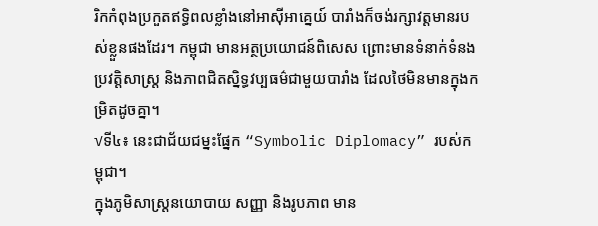រិកកំពុងប្រកួតឥទ្ធិពលខ្លាំងនៅអាស៊ីអាគ្នេយ៍ បារាំងក៏ចង់រក្សាវត្តមានរបស់ខ្លួនផងដែរ។ កម្ពុជា មានអត្ថប្រយោជន៍ពិសេស ព្រោះមានទំនាក់ទំនងប្រវត្តិសាស្ត្រ និងភាពជិតស្និទ្ធវប្បធម៌ជាមួយបារាំង ដែលថៃមិនមានក្នុងកម្រិតដូចគ្នា។
√ទី៤៖ នេះជាជ័យជម្នះផ្នែក “Symbolic Diplomacy” របស់កម្ពុជា។
ក្នុងភូមិសាស្ត្រនយោបាយ សញ្ញា និងរូបភាព មាន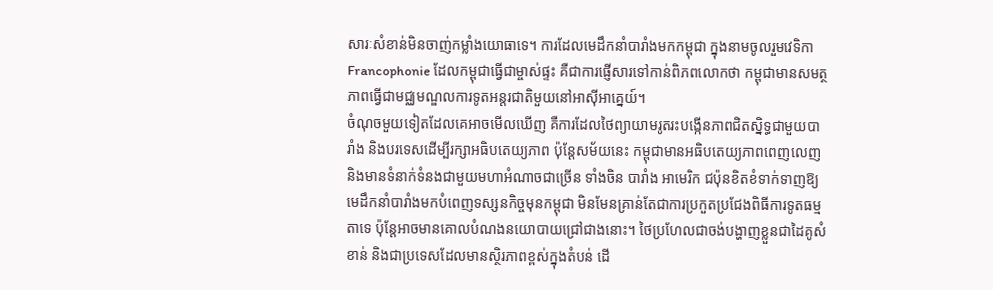សារៈសំខាន់មិនចាញ់កម្លាំងយោធាទេ។ ការដែលមេដឹកនាំបារាំងមកកម្ពុជា ក្នុងនាមចូលរួមវេទិកា Francophonie ដែលកម្ពុជាធ្វើជាម្ចាស់ផ្ទះ គឺជាការផ្ញើសារទៅកាន់ពិភពលោកថា កម្ពុជាមានសមត្ថភាពធ្វើជាមជ្ឈមណ្ឌលការទូតអន្តរជាតិមួយនៅអាស៊ីអាគ្នេយ៍។
ចំណុចមួយទៀតដែលគេអាចមើលឃើញ គឺការដែលថៃព្យាយាមរូតរះបង្កើនភាពជិតស្និទ្ធជាមួយបារាំង និងបរទេសដើម្បីរក្សាអធិបតេយ្យភាព ប៉ុន្តែសម័យនេះ កម្ពុជាមានអធិបតេយ្យភាពពេញលេញ និងមានទំនាក់ទំនងជាមួយមហាអំណាចជាច្រើន ទាំងចិន បារាំង អាមេរិក ជប៉ុនខិតខំទាក់ទាញឱ្យមេដឹកនាំបារាំងមកបំពេញទស្សនកិច្ចមុនកម្ពុជា មិនមែនគ្រាន់តែជាការប្រកួតប្រជែងពិធីការទូតធម្មតាទេ ប៉ុន្តែអាចមានគោលបំណងនយោបាយជ្រៅជាងនោះ។ ថៃប្រហែលជាចង់បង្ហាញខ្លួនជាដៃគូសំខាន់ និងជាប្រទេសដែលមានស្ថិរភាពខ្ពស់ក្នុងតំបន់ ដើ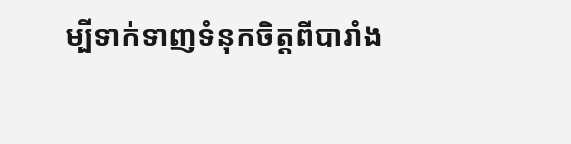ម្បីទាក់ទាញទំនុកចិត្តពីបារាំង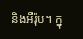និងអឺរ៉ុប។ ក្នុ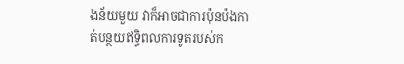ងន័យមួយ វាក៏អាចជាការប៉ុនប៉ងកាត់បន្ថយឥទ្ធិពលការទូតរបស់ក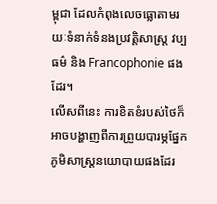ម្ពុជា ដែលកំពុងលេចធ្លោតាមរយៈទំនាក់ទំនងប្រវត្តិសាស្ត្រ វប្បធម៌ និង Francophonie ផងដែរ។
លើសពីនេះ ការខិតខំរបស់ថៃក៏អាចបង្ហាញពីការព្រួយបារម្ភផ្នែកភូមិសាស្ត្រនយោបាយផងដែរ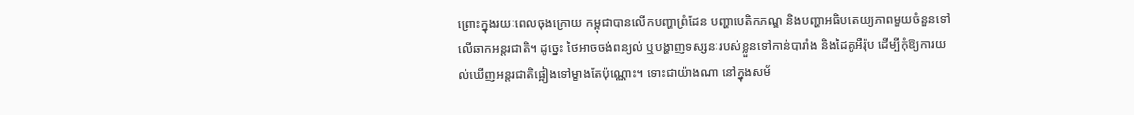ព្រោះក្នុងរយៈពេលចុងក្រោយ កម្ពុជាបានលើកបញ្ហាព្រំដែន បញ្ហាបេតិកភណ្ឌ និងបញ្ហាអធិបតេយ្យភាពមួយចំនួនទៅលើឆាកអន្តរជាតិ។ ដូច្នេះ ថៃអាចចង់ពន្យល់ ឬបង្ហាញទស្សនៈរបស់ខ្លួនទៅកាន់បារាំង និងដៃគូអឺរ៉ុប ដើម្បីកុំឱ្យការយល់ឃើញអន្តរជាតិផ្អៀងទៅម្ខាងតែប៉ុណ្ណោះ។ ទោះជាយ៉ាងណា នៅក្នុងសម័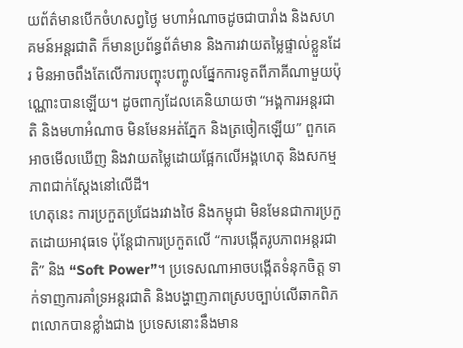យព័ត៌មានបើកចំហសព្វថ្ងៃ មហាអំណាចដូចជាបារាំង និងសហគមន៍អន្តរជាតិ ក៏មានប្រព័ន្ធព័ត៌មាន និងការវាយតម្លៃផ្ទាល់ខ្លួនដែរ មិនអាចពឹងតែលើការបញ្ចុះបញ្ចូលផ្នែកការទូតពីភាគីណាមួយប៉ុណ្ណោះបានឡើយ។ ដូចពាក្យដែលគេនិយាយថា “អង្គការអន្តរជាតិ និងមហាអំណាច មិនមែនអត់ភ្នែក និងត្រចៀកឡើយ” ពួកគេអាចមើលឃើញ និងវាយតម្លៃដោយផ្អែកលើអង្គហេតុ និងសកម្មភាពជាក់ស្តែងនៅលើដី។
ហេតុនេះ ការប្រកួតប្រជែងរវាងថៃ និងកម្ពុជា មិនមែនជាការប្រកួតដោយអាវុធទេ ប៉ុន្តែជាការប្រកួតលើ “ការបង្កើតរូបភាពអន្តរជាតិ” និង “Soft Power”។ ប្រទេសណាអាចបង្កើតទំនុកចិត្ត ទាក់ទាញការគាំទ្រអន្តរជាតិ និងបង្ហាញភាពស្របច្បាប់លើឆាកពិភពលោកបានខ្លាំងជាង ប្រទេសនោះនឹងមាន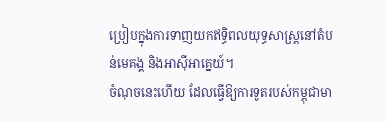ប្រៀបក្នុងការទាញយកឥទ្ធិពលយុទ្ធសាស្ត្រនៅតំបន់មេគង្គ និងអាស៊ីអាគ្នេយ៍។
ចំណុចនេះហើយ ដែលធ្វើឱ្យការទូតរបស់កម្ពុជាមា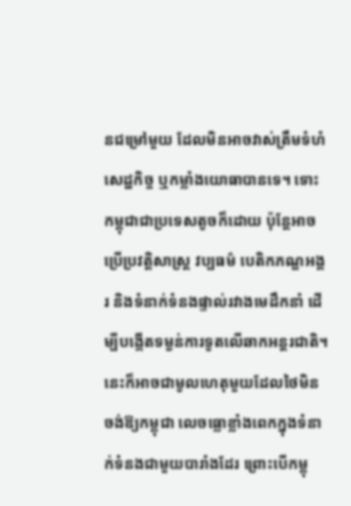នជម្រៅមួយ ដែលមិនអាចវាស់ត្រឹមទំហំសេដ្ឋកិច្ច ឬកម្លាំងយោធាបានទេ។ ទោះកម្ពុជាជាប្រទេសតូចក៏ដោយ ប៉ុន្តែអាចប្រើប្រវត្តិសាស្ត្រ វប្បធម៌ បេតិកភណ្ឌអង្គរ និងទំនាក់ទំនងផ្ទាល់រវាងមេដឹកនាំ ដើម្បីបង្កើតទម្ងន់ការទូតលើឆាកអន្តរជាតិ។ នេះក៏អាចជាមូលហេតុមួយដែលថៃមិនចង់ឱ្យកម្ពុជា លេចធ្លោខ្លាំងពេកក្នុងទំនាក់ទំនងជាមួយបារាំងដែរ ព្រោះបើកម្ពុ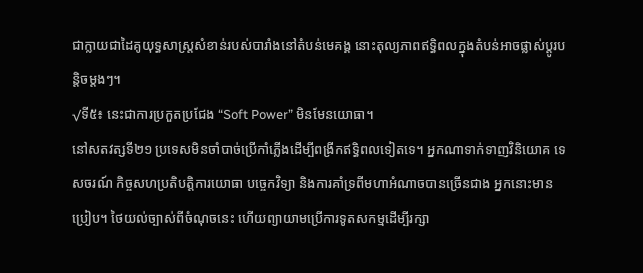ជាក្លាយជាដៃគូយុទ្ធសាស្ត្រសំខាន់របស់បារាំងនៅតំបន់មេគង្គ នោះតុល្យភាពឥទ្ធិពលក្នុងតំបន់អាចផ្លាស់ប្តូរបន្តិចម្តងៗ។
√ទី៥៖ នេះជាការប្រកួតប្រជែង “Soft Power” មិនមែនយោធា។
នៅសតវត្សទី២១ ប្រទេសមិនចាំបាច់ប្រើកាំភ្លើងដើម្បីពង្រីកឥទ្ធិពលទៀតទេ។ អ្នកណាទាក់ទាញវិនិយោគ ទេសចរណ៍ កិច្ចសហប្រតិបត្តិការយោធា បច្ចេកវិទ្យា និងការគាំទ្រពីមហាអំណាចបានច្រើនជាង អ្នកនោះមានប្រៀប។ ថៃយល់ច្បាស់ពីចំណុចនេះ ហើយព្យាយាមប្រើការទូតសកម្មដើម្បីរក្សា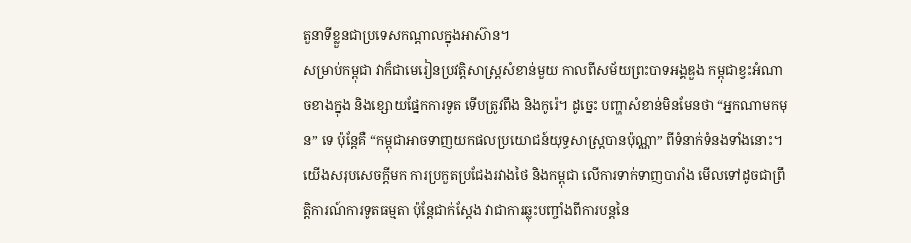តួនាទីខ្លួនជាប្រទេសកណ្ដាលក្នុងអាស៊ាន។
សម្រាប់កម្ពុជា វាក៏ជាមេរៀនប្រវត្តិសាស្ត្រសំខាន់មួយ កាលពីសម័យព្រះបាទអង្គឌួង កម្ពុជាខ្វះអំណាចខាងក្នុង និងខ្សោយផ្នែកការទូត ទើបត្រូវពឹង និងកូរ៉េ។ ដូច្នេះ បញ្ហាសំខាន់មិនមែនថា “អ្នកណាមកមុន” ទេ ប៉ុន្តែគឺ “កម្ពុជាអាចទាញយកផលប្រយោជន៍យុទ្ធសាស្ត្របានប៉ុណ្ណា” ពីទំនាក់ទំនងទាំងនោះ។
យើងសរុបសេចក្តីមក ការប្រកួតប្រជែងរវាងថៃ និងកម្ពុជា លើការទាក់ទាញបារាំង មើលទៅដូចជាព្រឹត្តិការណ៍ការទូតធម្មតា ប៉ុន្តែជាក់ស្តែង វាជាការឆ្លុះបញ្ចាំងពីការបន្តនៃ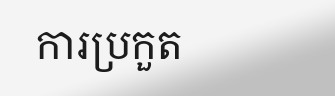ការប្រកួត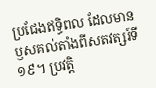ប្រជែងឥទ្ធិពល ដែលមានឫសគល់តាំងពីសតវត្សរ៍ទី១៩។ ប្រវត្តិ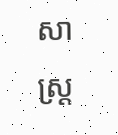សាស្ត្រ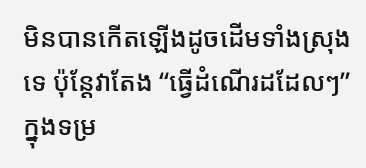មិនបានកើតឡើងដូចដើមទាំងស្រុងទេ ប៉ុន្តែវាតែង “ធ្វើដំណើរដដែលៗ” ក្នុងទម្រ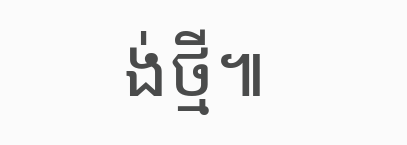ង់ថ្មី៕